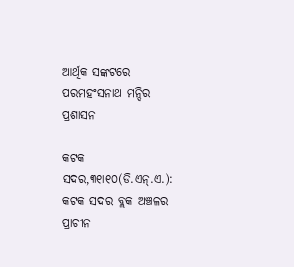ଆର୍ଥିକ ସଙ୍କଟରେ ପରମହଂସନାଥ ମନ୍ଦିର ପ୍ରଶାସନ

କଟକ ସଦର,୩୧ା୧୦(ଡି.ଏନ୍‌.ଏ.): କଟକ ସଦର ବ୍ଲକ ଅଞ୍ଚଳର ପ୍ରାଚୀନ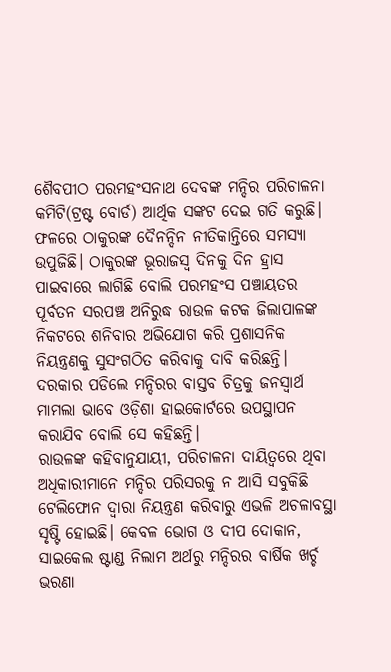ଶୈବପୀଠ ପରମହଂସନାଥ ଦେବଙ୍କ ମନ୍ଦିର ପରିଚାଳନା କମିଟି(ଟ୍ରଷ୍ଟ ବୋର୍ଡ) ଆର୍ଥିକ ସଙ୍କଟ ଦେଇ ଗତି କରୁଛି। ଫଳରେ ଠାକୁରଙ୍କ ଦୈନନ୍ଦିନ ନୀତିକାନ୍ତିରେ ସମସ୍ୟା ଉପୁଜିଛି। ଠାକୁରଙ୍କ ଭୂରାଜସ୍ବ ଦିନକୁ ଦିନ ହ୍ରାସ ପାଇବାରେ ଲାଗିଛି ବୋଲି ପରମହଂସ ପଞ୍ଚାୟତର ପୂର୍ବତନ ସରପଞ୍ଚ ଅନିରୁଦ୍ଧ ରାଉଳ କଟକ ଜିଲାପାଳଙ୍କ ନିକଟରେ ଶନିବାର ଅଭିଯୋଗ କରି ପ୍ରଶାସନିକ ନିୟନ୍ତ୍ରଣକୁ ସୁସଂଗଠିତ କରିବାକୁ ଦାବି କରିଛନ୍ତି। ଦରକାର ପଡିଲେ ମନ୍ଦିରର ବାସ୍ତବ ଚିତ୍ରକୁ ଜନସ୍ବାର୍ଥ ମାମଲା ଭାବେ ଓଡ଼ିଶା ହାଇକୋର୍ଟରେ ଉପସ୍ଥାପନ କରାଯିବ ବୋଲି ସେ କହିଛନ୍ତି।
ରାଉଳଙ୍କ କହିବାନୁଯାୟୀ, ପରିଚାଳନା ଦାୟିତ୍ୱରେ ଥିବା ଅଧିକାରୀମାନେ ମନ୍ଦିର ପରିସରକୁ ନ ଆସି ସବୁକିଛି ଟେଲିଫୋନ ଦ୍ୱାରା ନିୟନ୍ତ୍ରଣ କରିବାରୁ ଏଭଳି ଅଚଳାବସ୍ଥା ସୃଷ୍ଟି ହୋଇଛି। କେବଳ ଭୋଗ ଓ ଦୀପ ଦୋକାନ, ସାଇକେଲ ଷ୍ଟାଣ୍ଡ ନିଲାମ ଅର୍ଥରୁ ମନ୍ଦିରର ବାର୍ଷିକ ଖର୍ଚ୍ଚ ଭରଣା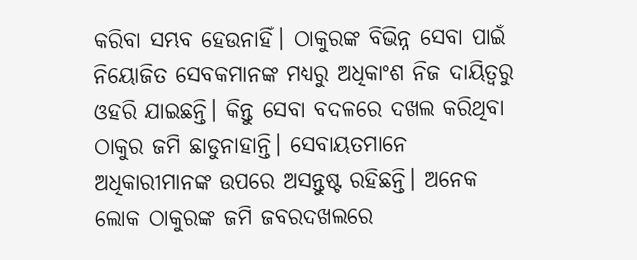କରିବା ସମ୍ଭବ ହେଉନାହିଁ। ଠାକୁରଙ୍କ ବିଭିନ୍ନ ସେବା ପାଇଁ ନିୟୋଜିତ ସେବକମାନଙ୍କ ମଧ୍ୟରୁ ଅଧିକାଂଶ ନିଜ ଦାୟିତ୍ୱରୁ ଓହରି ଯାଇଛନ୍ତି। କିନ୍ତୁ ସେବା ବଦଳରେ ଦଖଲ କରିଥିବା ଠାକୁର ଜମି ଛାଡୁନାହାନ୍ତି। ସେବାୟତମାନେ ଅଧିକାରୀମାନଙ୍କ ଉପରେ ଅସନ୍ତୁଷ୍ଟ ରହିଛନ୍ତି। ଅନେକ ଲୋକ ଠାକୁରଙ୍କ ଜମି ଜବରଦଖଲରେ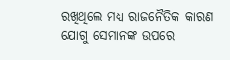ରଖିଥିଲେ ମଧ୍ୟ ରାଜନୈତିକ କାରଣ ଯୋଗୁ ସେମାନଙ୍କ ଉପରେ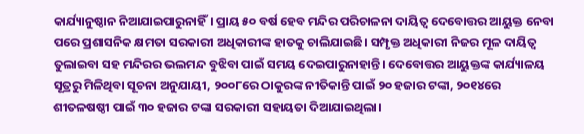କାର୍ଯ୍ୟାନୁଷ୍ଠାନ ନିଆଯାଇପାରୁନାହିଁ। ପ୍ରାୟ ୫୦ ବର୍ଷ ହେବ ମନ୍ଦିର ପରିଚାଳନା ଦାୟିତ୍ୱ ଦେବୋତ୍ତର ଆୟୁକ୍ତ ନେବା ପରେ ପ୍ରଶାସନିକ କ୍ଷମତା ସରକାରୀ ଅଧିକାରୀଙ୍କ ହାତକୁ ଚାଲିଯାଇଛି। ସମ୍ପୃକ୍ତ ଅଧିକାରୀ ନିଜର ମୂଳ ଦାୟିତ୍ୱ ତୁଲାଇବା ସହ ମନ୍ଦିରର ଭଲମନ୍ଦ ବୁଝିବା ପାଇଁ ସମୟ ଦେଇପାରୁନାହାନ୍ତି। ଦେବୋତ୍ତର ଆୟୁକ୍ତଙ୍କ କାର୍ଯ୍ୟାଳୟ ସୂତ୍ରରୁ ମିଳିଥିବା ସୂଚନା ଅନୁଯାୟୀ, ୨୦୦୮ରେ ଠାକୁରଙ୍କ ନୀତିକାନ୍ତି ପାଇଁ ୨୦ ହଜାର ଟଙ୍କା, ୨୦୧୪ରେ ଶୀତଳଷଷ୍ଠୀ ପାଇଁ ୩୦ ହଜାର ଟଙ୍କା ସରକାରୀ ସହାୟତା ଦିଆଯାଇଥିଲା।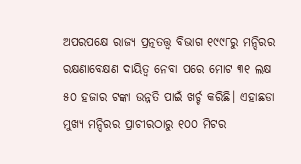ଅପରପକ୍ଷେ ରାଜ୍ୟ ପ୍ରତ୍ନତତ୍ତ୍ୱ ବିଭାଗ ୧୯୯୮ରୁ ମନ୍ଦିରର ରକ୍ଷଣାବେକ୍ଷଣ ଦାୟିତ୍ୱ ନେବା ପରେ ମୋଟ ୩୧ ଲକ୍ଷ ୫୦ ହଜାର ଟଙ୍କା ଉନ୍ନତି ପାଇଁ ଖର୍ଚ୍ଚ କରିଛି। ଏହାଛଡା ମୁଖ୍ୟ ମନ୍ଦିରର ପ୍ରାଚୀରଠାରୁ ୧୦୦ ମିଟର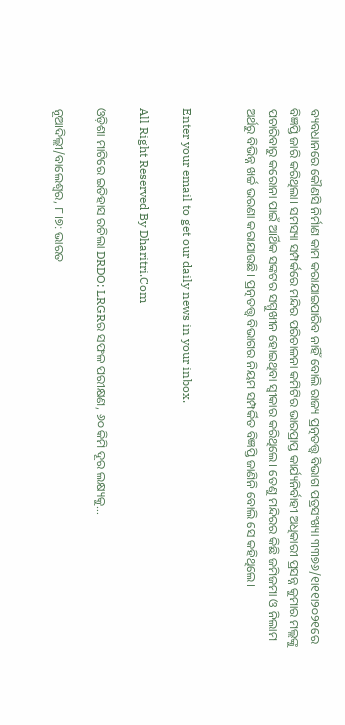ବ୍ୟବଧାନରେ କୌଣସି ନିର୍ମାଣ କାମ କରାଯାଇପାରିବ ନାହିଁ ବୋଲି ରାଜ୍ୟ ପ୍ରତ୍ନତତ୍ତ୍ୱ ବିଭାଗ ପତ୍ରସଂଖ୍ୟା ୩୩୭୬/୧ା୧୧ା୨୦୨୧ରେ ବିଜ୍ଞପ୍ତି ଜାରି କରିଥିଲା। ସମସ୍ୟା ସମ୍ପର୍କରେ ମନ୍ଦିର ପରିଚାଳନା କମିଟିର ଭାରପ୍ରାପ୍ତ କାର୍ଯ୍ୟନିର୍ବାହୀ ଅଧିକାରୀ ପ୍ରସନ୍ନ କୁମାର ମଲ୍ଲଙ୍କୁ ପଚାରିବାରୁ କରୋନା ପାଇଁ ଆର୍ଥିକ ସଙ୍କଟର ସମ୍ମୁଖୀନ ହୋଇଥିବା ସ୍ବୀକାର କରିଥିଲେ। ତେଣୁ ମନ୍ଦିରର କିଛି ଜମିଜମା ଓ ନିଲାମ ଅର୍ଥରୁ ବିଭିନ୍ନ ଖର୍ଚ୍ଚ ଭରଣା କରାଯାଉଛି। ପ୍ରତ୍ନତତ୍ତ୍ୱ ବିଭାଗର ନିୟମ ସମ୍ପର୍କିତ ବିଜ୍ଞପ୍ତି ଜାଣିନି ବୋଲି ସେ କହିଥିଲେ।


Enter your email to get our daily news in your inbox.

All Right Reserved By Dharitri.Com

ଓଡ଼ିଶା ମାଟିରେ ଇତିହାସ ରଚିଲା DRDO: LRGRର ସଫଳ ପରୀକ୍ଷଣ, ୬୦ କିମି ଦୂର ଲକ୍ଷ୍ୟକୁ…

ନୂଆଦିଲ୍ଲୀ/ବାଲେଶ୍ୱର, ୮।୭: ଭାରତ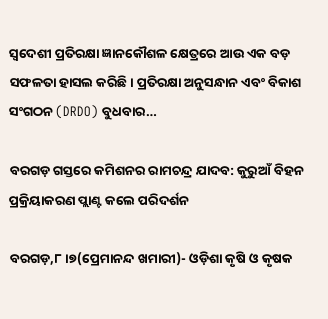ସ୍ୱଦେଶୀ ପ୍ରତିରକ୍ଷା ଜ୍ଞାନକୌଶଳ କ୍ଷେତ୍ରରେ ଆଉ ଏକ ବଡ଼ ସଫଳତା ହାସଲ କରିଛି। ପ୍ରତିରକ୍ଷା ଅନୁସନ୍ଧାନ ଏବଂ ବିକାଶ ସଂଗଠନ (DRDO) ବୁଧବାର…

ବରଗଡ଼ ଗସ୍ତରେ କମିଶନର ରାମଚନ୍ଦ୍ର ଯାଦବ: କୁରୁଆଁ ବିହନ ପ୍ରକ୍ରିୟାକରଣ ପ୍ଲାଣ୍ଟ କଲେ ପରିଦର୍ଶନ

ବରଗଡ଼,୮।୭(ପ୍ରେମାନନ୍ଦ ଖମାରୀ)- ଓଡ଼ିଶା କୃଷି ଓ କୃଷକ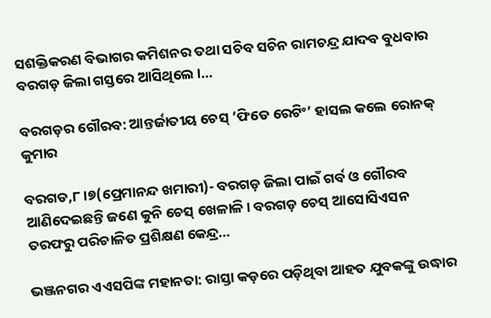ସଶକ୍ତିକରଣ ବିଭାଗର କମିଶନର ତଥା ସଚିବ ସଚିନ ରାମଚନ୍ଦ୍ର ଯାଦବ ବୁଧବାର ବରଗଡ଼ ଜିଲା ଗସ୍ତରେ ଆସିଥିଲେ ।…

ବରଗଡ଼ର ଗୌରବ: ଆନ୍ତର୍ଜାତୀୟ ଚେସ୍ ‘ଫିଡେ ରେଟିଂ’ ହାସଲ କଲେ ରୋନକ୍ କୁମାର

ବରଗଡ,୮।୭(ପ୍ରେମାନନ୍ଦ ଖମାରୀ)- ବରଗଡ଼ ଜିଲା ପାଇଁ ଗର୍ବ ଓ ଗୌରବ ଆଣିଦେଇଛନ୍ତି ଜଣେ କୁନି ଚେସ୍ ଖେଳାଳି। ବରଗଡ଼ ଚେସ୍ ଆସୋସିଏସନ ତରଫରୁ ପରିଚାଳିତ ପ୍ରଶିକ୍ଷଣ କେନ୍ଦ୍ର…

ଭଞ୍ଜନଗର ଏଏସପିଙ୍କ ମହାନତା: ରାସ୍ତା କଡ଼ରେ ପଡ଼ିଥିବା ଆହତ ଯୁବକଙ୍କୁ ଉଦ୍ଧାର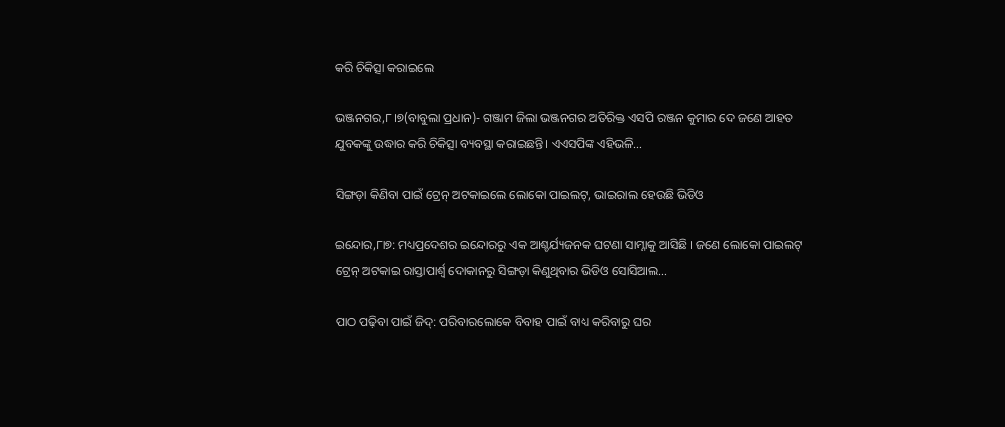କରି ଚିକିତ୍ସା କରାଇଲେ

ଭଞ୍ଜନଗର,୮।୭(ବାବୁଲା ପ୍ରଧାନ)- ଗଞ୍ଜାମ ଜିଲା ଭଞ୍ଜନଗର ଅତିରିକ୍ତ ଏସପି ରଞ୍ଜନ କୁମାର ଦେ ଜଣେ ଆହତ ଯୁବକଙ୍କୁ ଉଦ୍ଧାର କରି ଚିକିତ୍ସା ବ୍ୟବସ୍ଥା କରାଇଛନ୍ତି। ଏଏସପିଙ୍କ ଏହିଭଳି…

ସିଙ୍ଗଡ଼ା କିଣିବା ପାଇଁ ଟ୍ରେନ୍‌ ଅଟକାଇଲେ ଲୋକୋ ପାଇଲଟ୍‌, ଭାଇରାଲ ହେଉଛି ଭିଡିଓ

ଇନ୍ଦୋର,୮ା୭: ମଧ୍ୟପ୍ରଦେଶର ଇନ୍ଦୋରରୁ ଏକ ଆଶ୍ଚର୍ଯ୍ୟଜନକ ଘଟଣା ସାମ୍ନାକୁ ଆସିଛି । ଜଣେ ଲୋକୋ ପାଇଲଟ୍‌ ଟ୍ରେନ୍‌ ଅଟକାଇ ରାସ୍ତାପାର୍ଶ୍ୱ ଦୋକାନରୁ ସିଙ୍ଗଡ଼ା କିଣୁଥିବାର ଭିଡିଓ ସୋସିଆଲ…

ପାଠ ପଢ଼ିବା ପାଇଁ ଜିଦ୍: ପରିବାରଲୋକେ ବିବାହ ପାଇଁ ବାଧ୍ୟ କରିବାରୁ ଘର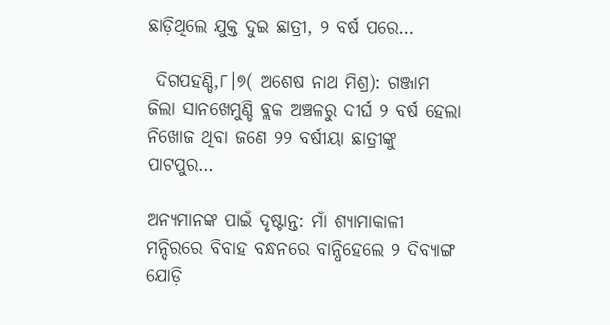ଛାଡ଼ିଥିଲେ ଯୁକ୍ତ ଦୁଇ ଛାତ୍ରୀ, ୨ ବର୍ଷ ପରେ…

 ଦିଗପହଣ୍ଡି,୮।୭( ଅଶେଷ ନାଥ ମିଶ୍ର): ଗଞ୍ଜାମ ଜିଲା ସାନଖେମୁଣ୍ଡି ବ୍ଲକ ଅଞ୍ଚଳରୁ ଦୀର୍ଘ ୨ ବର୍ଷ ହେଲା ନିଖୋଜ ଥିବା ଜଣେ ୨୨ ବର୍ଷୀୟା ଛାତ୍ରୀଙ୍କୁ ପାଟପୁର…

ଅନ୍ୟମାନଙ୍କ ପାଇଁ ଦୃଷ୍ଟାନ୍ତ: ମାଁ ଶ୍ୟାମାକାଳୀ ମନ୍ଦିରରେ ବିବାହ ବନ୍ଧନରେ ବାନ୍ଧିହେଲେ ୨ ଦିବ୍ୟାଙ୍ଗ ଯୋଡ଼ି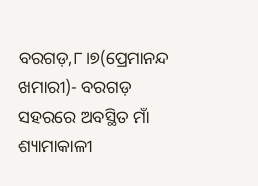ବରଗଡ଼,୮।୭(ପ୍ରେମାନନ୍ଦ ଖମାରୀ)- ବରଗଡ଼ ସହରରେ ଅବସ୍ଥିତ ମାଁ ଶ୍ୟାମାକାଳୀ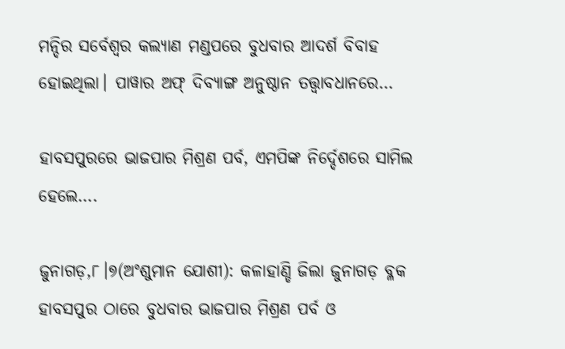ମନ୍ଦିର ସର୍ବେଶ୍ୱର କଲ୍ୟାଣ ମଣ୍ଡପରେ ବୁଧବାର ଆଦର୍ଶ ବିବାହ ହୋଇଥିଲା। ପାୱାର ଅଫ୍‌ ଦିବ୍ୟାଙ୍ଗ ଅନୁଷ୍ଠାନ ତତ୍ତ୍ୱାବଧାନରେ…

ହାବସପୁରରେ ଭାଜପାର ମିଶ୍ରଣ ପର୍ବ, ଏମପିଙ୍କ ନିର୍ଦ୍ଦେଶରେ ସାମିଲ ହେଲେ….

ଜୁନାଗଡ଼,୮।୭(ଅଂଶୁମାନ ଯୋଶୀ): କଳାହାଣ୍ଡି ଜିଲା ଜୁନାଗଡ଼ ବ୍ଳକ ହାବସପୁର ଠାରେ ବୁଧବାର ଭାଜପାର ମିଶ୍ରଣ ପର୍ବ ଓ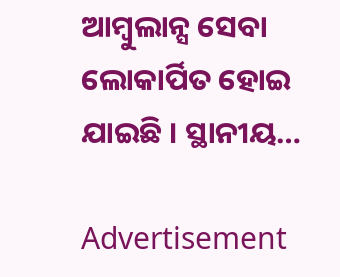ଆମ୍ବୁଲାନ୍ସ ସେବା ଲୋକାର୍ପିତ ହୋଇ ଯାଇଛି । ସ୍ଥାନୀୟ…

Advertisement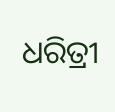ଧରିତ୍ରୀ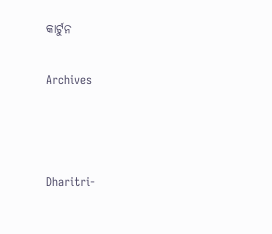କାର୍ଟୁନ

Archives



Dharitri-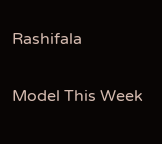Rashifala

Model This Week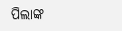ପିଲାଙ୍କ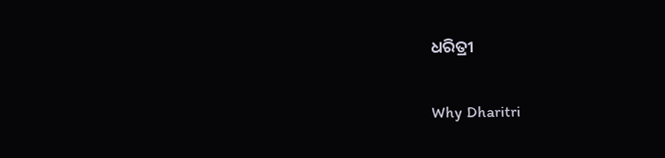ଧରିତ୍ରୀ

Why Dharitri